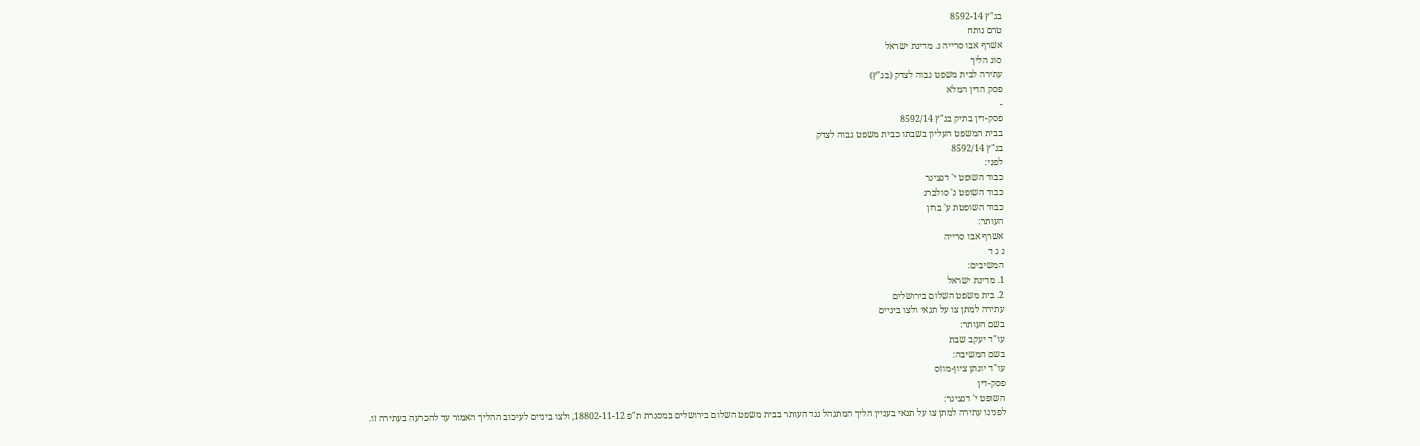בג"ץ 8592-14
טרם נותח
אשרף אבו סרייה נ. מדינת ישראל
סוג הליך
עתירה לבית משפט גבוה לצדק (בג"ץ)
פסק הדין המלא
-
פסק-דין בתיק בג"ץ 8592/14
בבית המשפט העליון בשבתו כבית משפט גבוה לצדק
בג"ץ 8592/14
לפני:
כבוד השופט י' דנציגר
כבוד השופט נ' סולברג
כבוד השופטת ע' ברון
העותר:
אשרף אבו סרייה
נ ג ד
המשיבים:
1. מדינת ישראל
2. בית משפט השלום בירושלים
עתירה למתן צו על תנאי ולצו ביניים
בשם העותר:
עו"ד יעקב שבת
בשם המשיבה:
עו"ד יונתן ציון-מוזס
פסק-דין
השופט י' דנציגר:
לפנינו עתירה למתן צו על תנאי בעניין הליך המתנהל נגד העותר בבית משפט השלום בירושלים במסגרת ת"פ 18802-11-12, ולצו ביניים לעיכוב ההליך האמור עד להכרעה בעתירה זו.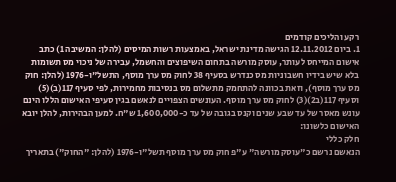רקע והליכים קודמים
1. ביום 12.11.2012 הגישה מדינת ישראל, באמצעות רשות המיסים (להלן: המשיבה 1) כתב אישום המייחס לעותר, עוסק מורשה בתחום השיפוצים והחשמל, עבירה של ניכוי מס תשומות בלא שיש בידיו חשבוניות מס כנדרש בסעיף 38 לחוק מס ערך מוסף, התשל"ו-1976 (להלן: חוק מס ערך מוסף), וזאת בכוונה להתחמק מתשלום מס בנסיבות מחמירות, לפי סעיף 117(ב)(5) וסעיף 117(ב2)(3) לחוק מס ערך מוסף. העונשים הצפויים לנאשם בגין סעיפי האישום הללו הינם עונש מאסר של עד שבע שנים וקנס בגובה של עד כ-1,600,000 ש"ח. למען הבהירות, להלן יובא האישום כלשונו:
חלק כללי
הנאשם נרשם כ"עוסק מורשה" ע"פ חוק מס ערך מוסף תשל"ו-1976 (להלן: "החוק") בתאריך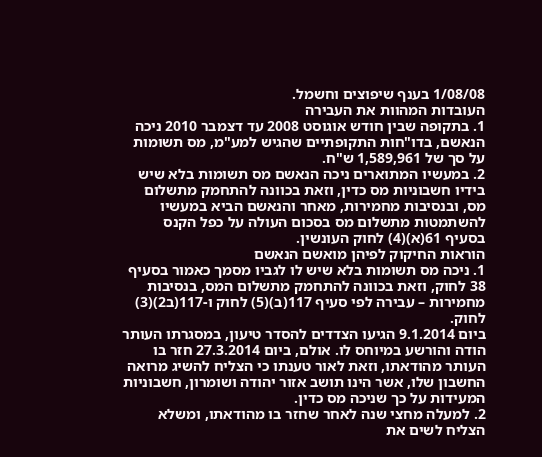1/08/08 בענף שיפוצים וחשמל.
העובדות המהוות את העבירה
1. בתקופה שבין חודש אוגוסט 2008 עד דצמבר 2010 ניכה הנאשם, בדו"חות התקופתיים שהגיש למע"מ, מס תשומות על סך של 1,589,961 ש"ח.
2. במעשיו המתוארים ניכה הנאשם מס תשומות בלא שיש בידיו חשבוניות מס כדין, וזאת בכוונה להתחמק מתשלום מס, ובנסיבות מחמירות, מאחר והנאשם הביא במעשיו להשתמטות מתשלום מס בסכום העולה על כפל הקנס בסעיף 61(א)(4) לחוק העונשין.
הוראות החיקוק לפיהן מואשם הנאשם
1. ניכה מס תשומות בלא שיש לו לגביו מסמך כאמור בסעיף 38 לחוק, וזאת בכוונה להתחמק מתשלום המס, בנסיבות מחמירות – עבירה לפי סעיף 117(ב)(5) לחוק ו-117(ב2)(3) לחוק.
ביום 9.1.2014 הגיעו הצדדים להסדר טיעון, במסגרתו העותר הודה והורשע במיוחס לו. אולם, ביום 27.3.2014 חזר בו העותר מהודאתו, וזאת לאור טענתו כי הצליח להשיג מרואה החשבון שלו, אשר הינו תושב אזור יהודה ושומרון, חשבוניות המעידות על כך שניכה מס כדין.
2. למעלה מחצי שנה לאחר שחזר בו מהודאתו, ומשלא הצליח לשים את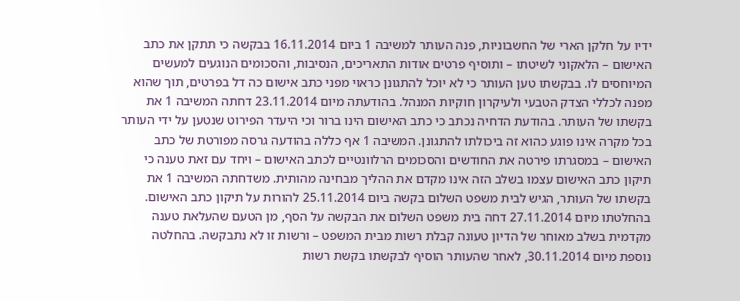ידיו על חלקן הארי של החשבוניות, פנה העותר למשיבה 1 ביום 16.11.2014 בבקשה כי תתקן את כתב האישום – הלאקוני לשיטתו – ותוסיף פרטים אודות התאריכים, הנסיבות, והסכומים הנוגעים למעשים המיוחסים לו. בבקשתו טען העותר כי לא יוכל להתגונן כראוי מפני כתב אישום כה דל בפרטים, תוך שהוא מפנה לכללי הצדק הטבעי ולעיקרון חוקיות המנהל. בהודעתה מיום 23.11.2014 דחתה המשיבה 1 את בקשתו של העותר. בהודעת הדחיה נכתב כי כתב האישום הינו ברור וכי היעדר הפירוט שנטען על ידי העותר בכל מקרה אינו פוגע כהוא זה ביכולתו להתגונן. המשיבה 1 אף כללה בהודעה גרסה מפורטת של כתב האישום – במסגרתו פירטה את החודשים והסכומים הרלוונטיים לכתב האישום – ויחד עם זאת טענה כי תיקון כתב האישום עצמו בשלב הזה אינו מקדם את ההליך מבחינה מהותית. משדחתה המשיבה 1 את בקשתו של העותר, הגיש לבית משפט השלום בקשה ביום 25.11.2014 להורות על תיקון כתב האישום. בהחלטתו מיום 27.11.2014 דחה בית משפט השלום את הבקשה על הסף, מן הטעם שהעלאת טענה מקדמית בשלב מאוחר של הדיון טעונה קבלת רשות מבית המשפט – ורשות זו לא נתבקשה. בהחלטה נוספת מיום 30.11.2014, לאחר שהעותר הוסיף לבקשתו בקשת רשות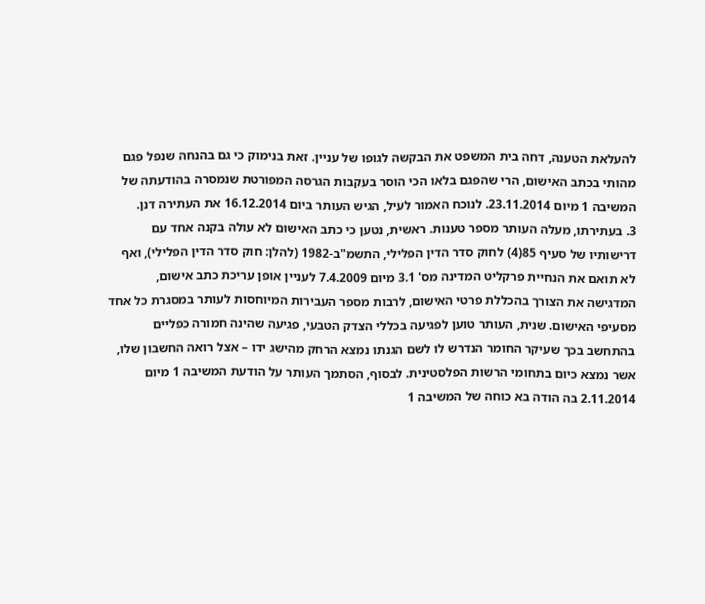להעלאת הטענה, דחה בית המשפט את הבקשה לגופו של עניין. זאת בנימוק כי גם בהנחה שנפל פגם מהותי בכתב האישום, הרי שהפגם בלאו הכי הוסר בעקבות הגרסה המפורטת שנמסרה בהודעתה של המשיבה 1 מיום 23.11.2014. לנוכח האמור לעיל, הגיש העותר ביום 16.12.2014 את העתירה דנן.
3. בעתירתו, מעלה העותר מספר טענות. ראשית, נטען כי כתב האישום לא עולה בקנה אחד עם דרישותיו של סעיף 85(4) לחוק סדר הדין הפלילי, התשמ"ב-1982 (להלן: חוק סדר הדין הפלילי), ואף לא תואם את הנחיית פרקליט המדינה מס' 3.1 מיום 7.4.2009 לעניין אופן עריכת כתב אישום, המדגישה את הצורך בהכללת פרטי האישום, לרבות מספר העבירות המיוחסות לעותר במסגרת כל אחד מסעיפי האישום. שנית, העותר טוען לפגיעה בכללי הצדק הטבעי, פגיעה שהינה חמורה כפליים בהתחשב בכך שעיקר החומר הנדרש לו לשם הגנתו נמצא הרחק מהישג ידו – אצל רואה החשבון שלו, אשר נמצא כיום בתחומי הרשות הפלסטינית. לבסוף, הסתמך העותר על הודעת המשיבה 1 מיום 2.11.2014 בה הודה בא כוחה של המשיבה 1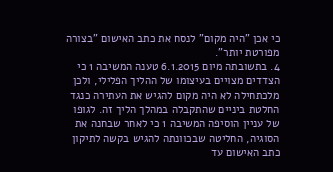כי אכן "היה מקום" לנסח את כתב האישום "בצורה מפורטת יותר".
4. בתשובתה מיום 6.1.2015 טענה המשיבה 1 כי הצדדים מצויים בעיצומו של ההליך הפלילי, ולכן מלכתחילה לא היה מקום להגיש את העתירה כנגד החלטת ביניים שהתקבלה במהלך הליך זה. לגופו של עניין הוסיפה המשיבה 1 כי לאחר שבחנה את הסוגיה, החליטה שבכוונתה להגיש בקשה לתיקון כתב האישום עד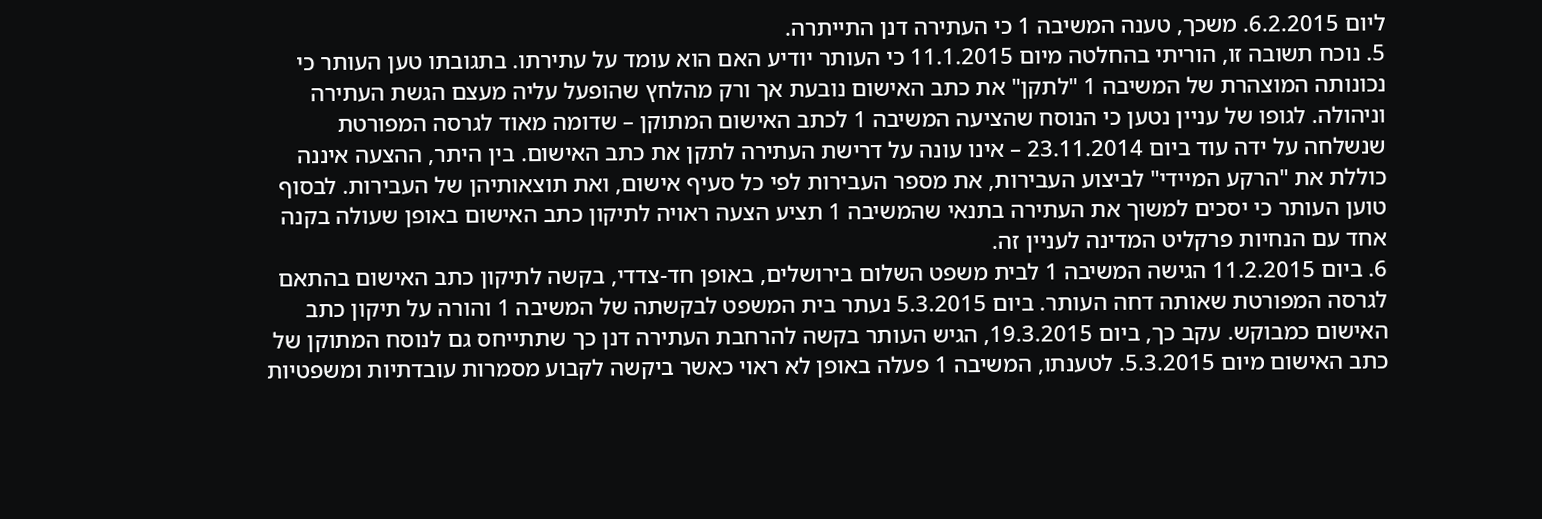ליום 6.2.2015. משכך, טענה המשיבה 1 כי העתירה דנן התייתרה.
5. נוכח תשובה זו, הוריתי בהחלטה מיום 11.1.2015 כי העותר יודיע האם הוא עומד על עתירתו. בתגובתו טען העותר כי נכונותה המוצהרת של המשיבה 1 "לתקן" את כתב האישום נובעת אך ורק מהלחץ שהופעל עליה מעצם הגשת העתירה וניהולה. לגופו של עניין נטען כי הנוסח שהציעה המשיבה 1 לכתב האישום המתוקן – שדומה מאוד לגרסה המפורטת שנשלחה על ידה עוד ביום 23.11.2014 – אינו עונה על דרישת העתירה לתקן את כתב האישום. בין היתר, ההצעה איננה כוללת את "הרקע המיידי" לביצוע העבירות, את מספר העבירות לפי כל סעיף אישום, ואת תוצאותיהן של העבירות. לבסוף טוען העותר כי יסכים למשוך את העתירה בתנאי שהמשיבה 1 תציע הצעה ראויה לתיקון כתב האישום באופן שעולה בקנה אחד עם הנחיות פרקליט המדינה לעניין זה.
6. ביום 11.2.2015 הגישה המשיבה 1 לבית משפט השלום בירושלים, באופן חד-צדדי, בקשה לתיקון כתב האישום בהתאם לגרסה המפורטת שאותה דחה העותר. ביום 5.3.2015 נעתר בית המשפט לבקשתה של המשיבה 1 והורה על תיקון כתב האישום כמבוקש. עקב כך, ביום 19.3.2015, הגיש העותר בקשה להרחבת העתירה דנן כך שתתייחס גם לנוסח המתוקן של כתב האישום מיום 5.3.2015. לטענתו, המשיבה 1 פעלה באופן לא ראוי כאשר ביקשה לקבוע מסמרות עובדתיות ומשפטיות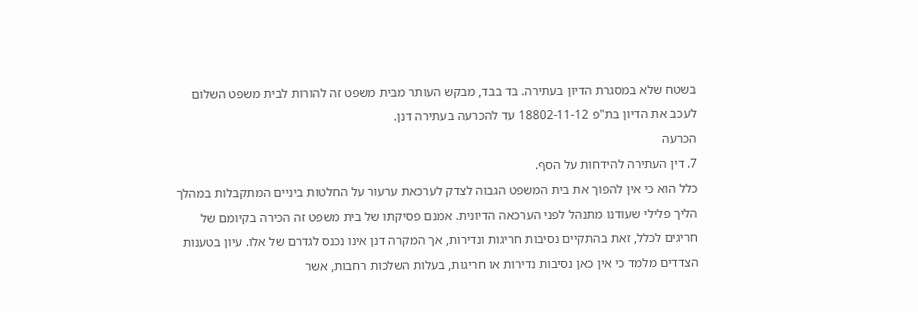בשטח שלא במסגרת הדיון בעתירה. בד בבד, מבקש העותר מבית משפט זה להורות לבית משפט השלום לעכב את הדיון בת"פ 18802-11-12 עד להכרעה בעתירה דנן.
הכרעה
7. דין העתירה להידחות על הסף.
כלל הוא כי אין להפוך את בית המשפט הגבוה לצדק לערכאת ערעור על החלטות ביניים המתקבלות במהלך הליך פלילי שעודנו מתנהל לפני הערכאה הדיונית. אמנם פסיקתו של בית משפט זה הכירה בקיומם של חריגים לכלל, זאת בהתקיים נסיבות חריגות ונדירות, אך המקרה דנן אינו נכנס לגדרם של אלו. עיון בטענות הצדדים מלמד כי אין כאן נסיבות נדירות או חריגות, בעלות השלכות רחבות, אשר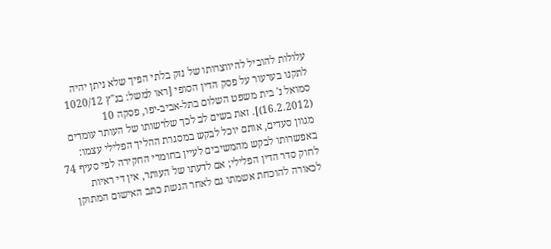עלולות להוביל להיווצרותו של נזק בלתי הפיך שלא ניתן יהיה לתקנו בערעור על פסק הדין הסופי [ראו למשל: בג"ץ 1020/12 סמואל נ' בית משפט השלום בתל-אביב-יפו, פסקה 10 (16.2.2012)]. זאת בשים לב לכך שלרשותו של העותר עומדים מגוון סעדים, אותם יוכל לבקש במסגרת ההליך הפלילי עצמו: באפשרותו לבקש מהמשיבים לעיין בחומרי החקירה לפי סעיף 74 לחוק סדר הדין הפלילי; אם לדעתו של העותר, אין די ראיות לכאורה להוכחת אשמתו גם לאחר הגשת כתב האישום המתוקן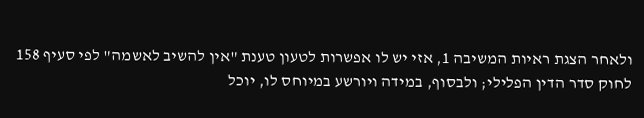ולאחר הצגת ראיות המשיבה 1, אזי יש לו אפשרות לטעון טענת "אין להשיב לאשמה" לפי סעיף 158 לחוק סדר הדין הפלילי; ולבסוף, במידה ויורשע במיוחס לו, יוכל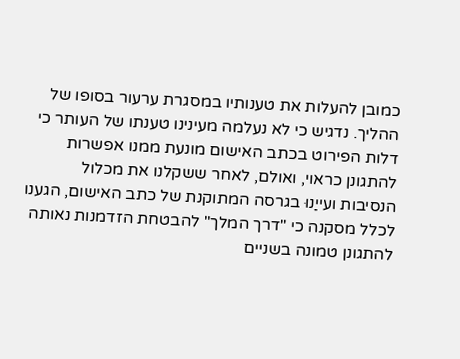כמובן להעלות את טענותיו במסגרת ערעור בסופו של ההליך. נדגיש כי לא נעלמה מעינינו טענתו של העותר כי דלות הפירוט בכתב האישום מונעת ממנו אפשרות להתגונן כראוי, ואולם, לאחר ששקלנו את מכלול הנסיבות ועייַנוּ בגרסה המתוקנת של כתב האישום, הגענו לכלל מסקנה כי "דרך המלך" להבטחת הזדמנות נאותה להתגונן טמונה בשניים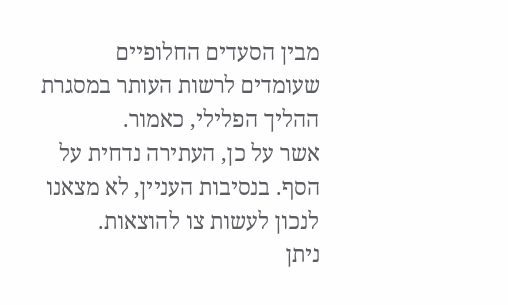מבין הסעדים החלופיים שעומדים לרשות העותר במסגרת ההליך הפלילי, כאמור.
אשר על כן, העתירה נדחית על הסף. בנסיבות העניין, לא מצאנו לנכון לעשות צו להוצאות.
ניתן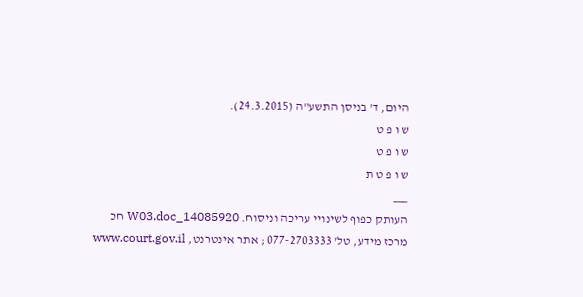היום, ד' בניסן התשע"ה (24.3.2015).
ש ו פ ט
ש ו פ ט
ש ו פ ט ת
___
העותק כפוף לשינויי עריכה וניסוח. 14085920_W03.doc חכ
מרכז מידע, טל' 077-2703333 ; אתר אינטרנט, www.court.gov.il